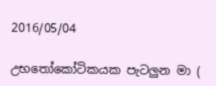2016/05/04

උභතෝකෝටිකයක පැටලුන මා (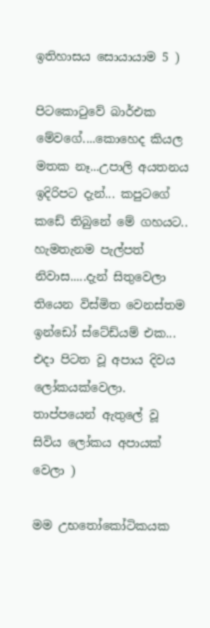ඉතිහාසය සොයායාම 5 )

පිටකොටුවේ බාර්එක මේවගේ....කොහෙද කියල මතක නෑ...උපාලි අයතනය ඉදිරිපට දැන්... කපුටගේ කඩේ තිබුනේ මේ ගහයට.. හැමතැනම පැල්පත් නිවාස.....දැන් සිතුවෙලා තියෙන විස්මිත වෙනස්තම ඉන්ඩෝ ස්ටේඩ්යම් එක... එදා පිටත වූ අපාය දිවය ලෝකයක්වෙලා. තාප්පයෙන් ඇතුලේ වූ සිවිය ලෝකය අපායක් වෙලා )

මම උභතෝකෝටිකයක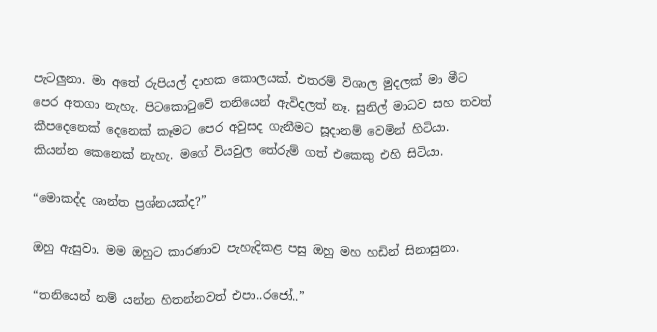පැටලුනා. මා අතේ රුපියල් දාහක කොලයක්. එතරම් විශාල මුදලක් මා මීට පෙර අතගා නැහැ. පිටකොටුවේ තනියෙන් ඇවිදලත් නෑ. සුනිල් මාධව සහ තවත් කීපදෙනෙක් දෙනෙක් කෑමට පෙර අවුසද ගැනීමට සූදානම් වෙමින් හිටියා. කියන්න කෙනෙක් නැහැ. මගේ වියවුල තේරුම් ගත් එකෙකු එහි සිටියා.

“මොකද්ද ශාන්ත ප්‍රශ්නයක්ද?”

ඔහු ඇසුවා. මම ඔහුට කාරණාව පැහැදිකළ පසු ඔහු මහ හඩින් සිනාසුනා.

“තනියෙන් නම් යන්න හිතන්නවත් එපා..රජෝ..”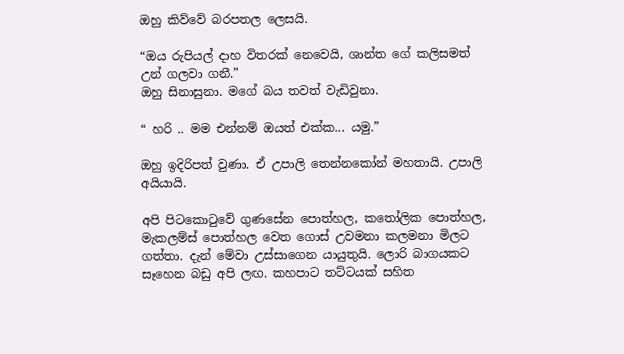ඔහු කිව්වේ බරපතල ලෙසයි.

“ඔය රුපියල් දාහ විතරක් නෙවෙයි, ශාන්ත ගේ කලිසමත් උන් ගලවා ගනී.”
ඔහු සිනාසුනා. මගේ බය තවත් වැඩිවුනා.

“ හරි .. මම එන්නම් ඔයත් එක්ක... යමු.”

ඔහු ඉදිරිපත් වුණා. ඒ උපාලි තෙන්නකෝන් මහතායි. උපාලි අයියායි.

අපි පිටකොටුවේ ගුණසේන පොත්හල, කතෝලික පොත්හල, මැකලම්ස් පොත්හල වෙත ගොස් උවමනා කලමනා මිලට ගත්තා. දැන් මේවා උස්සාගෙන යායුතුයි. ලොරි බාගයකට සෑහෙන බඩු අපි ලඟ. කහපාට තට්ටයක් සහිත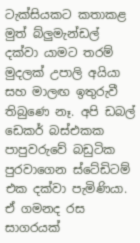ටැක්සියකට කතාකළ මුත් බ්ලුමැන්ඩල් දක්වා යාමට තරම් මුදලක් උපාලි අයියා සහ මාලඟ ඉතුරුවී තිබුණෙ නෑ. අපි ඩබල් ඩෙකර් බස්එකක පාපුවරුවේ බඩුටික පුරවාගෙන ස්ටේඩිටම් එක දක්වා පැමිණියා. ඒ ගමනද රස සාගරයක්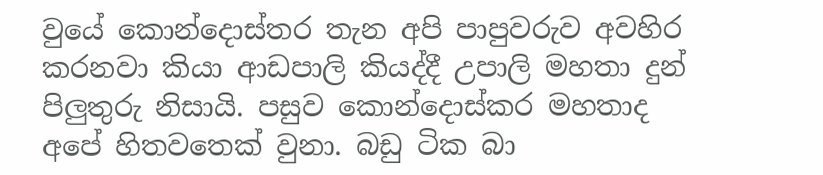වුයේ කොන්දොස්තර තැන අපි පාපුවරුව අවහිර කරනවා කියා ආඩපාලි කියද්දී උපාලි මහතා දුන් පිලුතුරු නිසායි. පසුව කොන්දොස්කර මහතාද අපේ හිතවතෙක් වුනා. බඩු ටික බා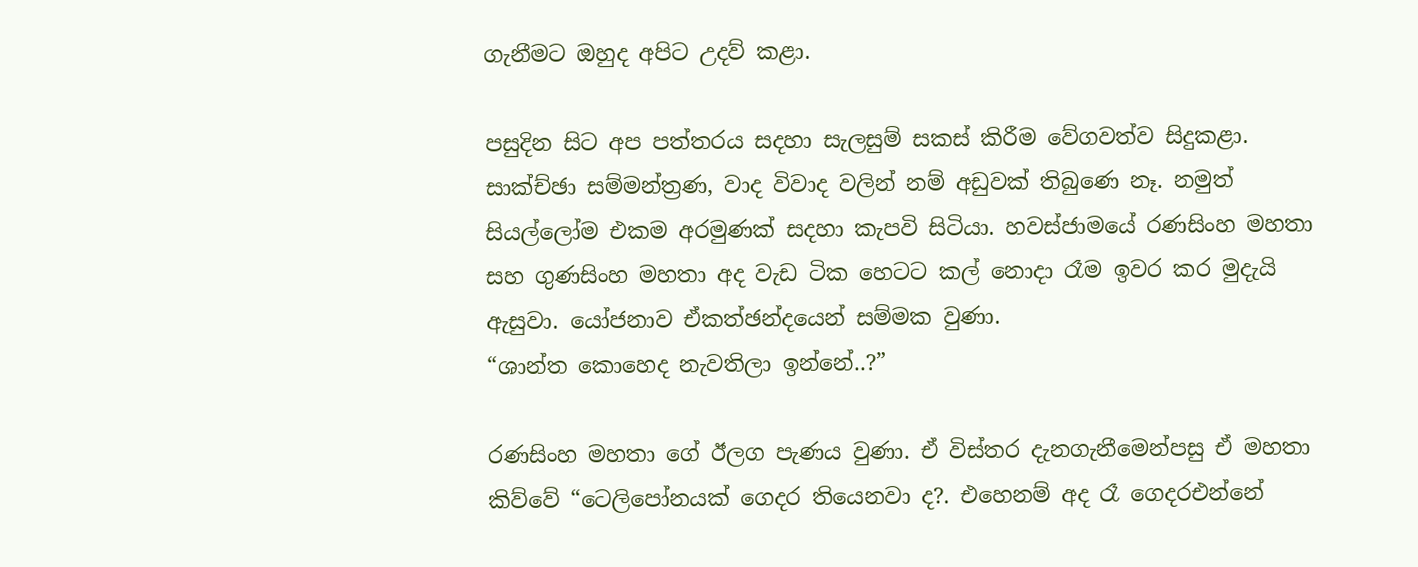ගැනීමට ඔහුද අපිට උදව් කළා.

පසුදින සිට අප පත්තරය සදහා සැලසුම් සකස් කිරීම වේගවත්ව සිදුකළා. සාක්ච්ඡා සම්මන්ත්‍රණ, වාද විවාද වලින් නම් අඩුවක් තිබුණෙ නෑ. නමුත් සියල්ලෝම එකම අරමුණක් සදහා කැපවි සිටියා. හවස්ජාමයේ රණසිංහ මහතා සහ ගුණසිංහ මහතා අද වැඩ ටික හෙටට කල් නොදා රෑම ඉවර කර මුදැයි ඇසුවා. යෝජනාව ඒකත්ඡන්දයෙන් සම්මක වුණා.
“ශාන්ත කොහෙද නැවතිලා ඉන්නේ..?”

රණසිංහ මහතා ගේ ඊලග පැණය වුණා. ඒ විස්තර දැනගැනීමෙන්පසු ඒ මහතා කිව්වේ “ටෙලිපෝනයක් ගෙදර තියෙනවා ද?. එහෙනම් අද රෑ ගෙදරඑන්නේ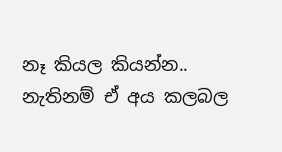නෑ කියල කියන්න.. නැතිනම් ඒ අය කලබල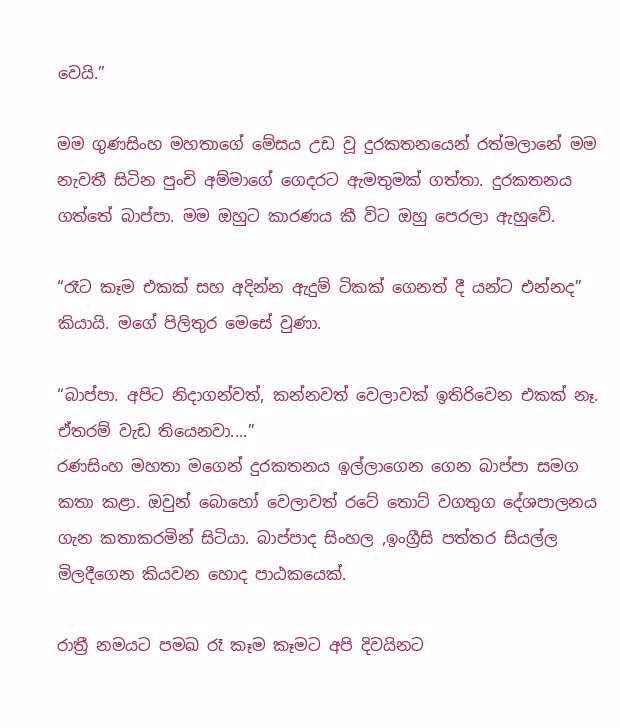වෙයි.”

මම ගුණසිංහ මහතාගේ මේසය උඩ වූ දුරකතනයෙන් රත්මලානේ මම නැවතී සිටින පුංචි අම්මාගේ ගෙදරට ඇමතුමක් ගත්තා. දුරකතනය ගත්තේ බාප්පා. මම ඔහුට කාරණය කී විට ඔහු පෙරලා ඇහුවේ.

“රෑට කෑම එකක් සහ අදින්න ඇදුම් ටිකක් ගෙනත් දී යන්ට එන්නද”
කියායි. මගේ පිලිතුර මෙසේ වුණා.

“බාප්පා. අපිට නිදාගන්වත්, කන්නවත් වෙලාවක් ඉතිරිවෙන එකක් නෑ. ඒතරම් වැඩ තියෙනවා....”
රණසිංහ මහතා මගෙන් දුරකතනය ඉල්ලාගෙන ගෙන බාප්පා සමග කතා කළා. ඔවුන් බොහෝ වෙලාවත් රටේ තොට් වගතුග දේශපාලනය ගැන කතාකරමින් සිටියා. බාප්පාද සිංහල ,ඉංග්‍රීසි පත්තර සියල්ල මිලදීගෙන කියවන හොද පාඨකයෙක්.

රාත්‍රී නමයට පමඛ රෑ කෑම කෑමට අපි දිවයිනට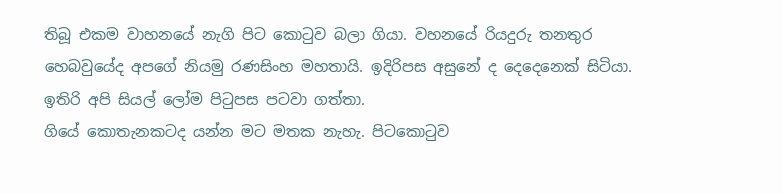තිබූ එකම වාහනයේ නැගි පිට කොටුව බලා ගියා. වහනයේ රියදුරු තනතුර හෙබවුයේද අපගේ නියමු රණසිංහ මහතායි. ඉදිරිපස අසුනේ ද දෙදෙනෙක් සිටියා. ඉතිරි අපි සියල් ලෝම පිටුපස පටවා ගත්තා.
ගියේ කොතැනකටද යන්න මට මතක නැහැ. පිටකොටුව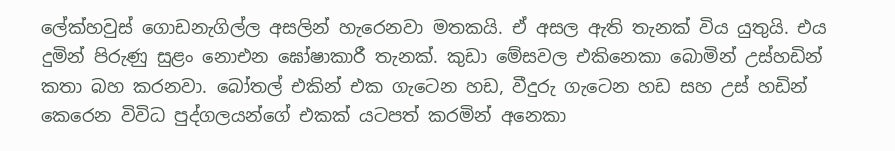ලේක්හවුස් ගොඩනැගිල්ල අසලින් හැරෙනවා මතකයි. ඒ අසල ඇති තැනක් විය යුතුයි. එය දුමින් පිරුණු සුළං නොඑන ඝෝෂාකාරී තැනක්. කුඩා මේසවල එකිනෙකා බොමින් උස්හඩින් කතා බහ කරනවා. බෝතල් එකින් එක ගැටෙන හඩ, වීදුරු ගැටෙන හඩ සහ උස් හඩින් කෙරෙන විවිධ පුද්ගලයන්ගේ එකක් යටපත් කරමින් අනෙකා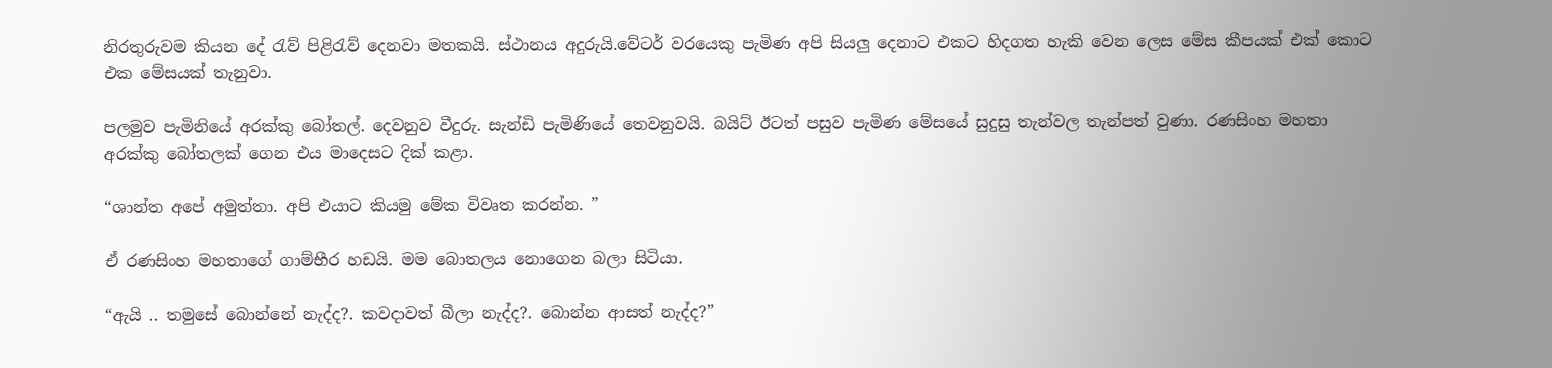නිරතුරුවම කියන දේ රැව් පිළිරැව් දෙනවා මතකයි. ස්ථානය අදුරුයි.වේටර් වරයෙකු පැමිණ අපි සියලු දෙනාට එකට හිදගත හැකි වෙන ලෙස මේස කීපයක් එක් කොට එක මේසයක් තැනුවා.

පලමුව පැමිනියේ අරක්කු බෝතල්. දෙවනුව වීදුරු. සැන්ඩි පැමිණියේ තෙවනුවයි. බයිට් ඊටත් පසුව පැමිණ මේසයේ සුදුසු තැන්වල තැන්පත් වුණා. රණසිංහ මහතා අරක්කු බෝතලක් ගෙන එය මාදෙසට දික් කළා.

“ශාන්ත අපේ අමුත්තා. අපි එයාට කියමු මේක විවෘත කරන්න. ”

ඒ රණසිංහ මහතාගේ ගාම්භීර හඩයි. මම බොතලය නොගෙන බලා සිටියා.

“ඇයි .. තමුසේ බොන්නේ නැද්ද?. කවදාවත් බීලා නැද්ද?. බොන්න ආසත් නැද්ද?”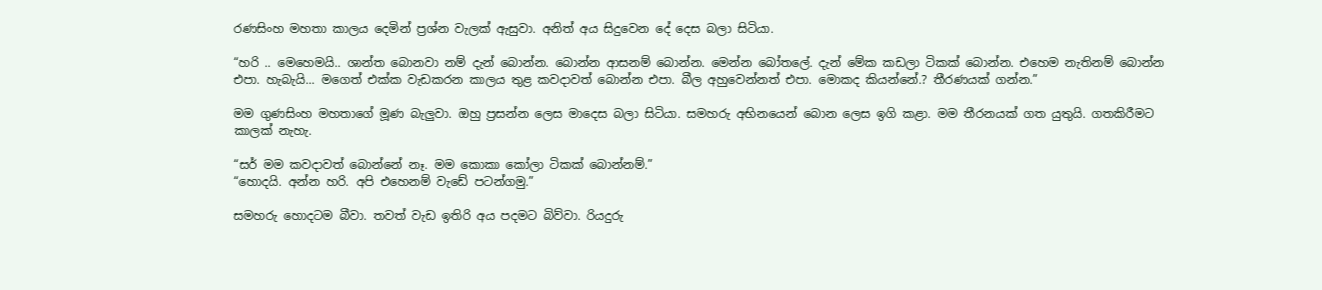රණසිංහ මහතා කාලය දෙමින් ප්‍රශ්න වැලක් ඇසුවා. අනිත් අය සිදුවෙන දේ දෙස බලා සිටියා.

“හරි .. මෙහෙමයි.. ශාන්ත බොනවා නම් දැන් බොන්න. බොන්න ආසනම් බොන්න. මෙන්න බෝතලේ. දැන් මේක කඩලා ටිකක් බොන්න. එහෙම නැතිනම් බොන්න එපා. හැබැයි... මගෙත් එක්ක වැඩකරන කාලය තුළ කවදාවත් බොන්න එපා. බීල අහුවෙන්නත් එපා. මොකද කියන්නේ.? තීරණයක් ගන්න.”

මම ගුණසිංහ මහතාගේ මූණ බැලුවා. ඔහු ප්‍රසන්න ලෙස මාදෙස බලා සිටියා. සමහරු අභිනයෙන් බොන ලෙස ඉගි කළා. මම තීරනයක් ගත යුතුයි. ගතකිරීමට කාලක් නැහැ.

“සර් මම කවදාවත් බොන්නේ නෑ. මම කොකා කෝලා ටිකක් බොන්නම්.”
“හොදයි. අන්න හරි. අපි එහෙනම් වැඩේ පටන්ගමු.”

සමහරු හොදටම බීවා. තවත් වැඩ ඉතිරි අය පදමට බිව්වා. රියදුරු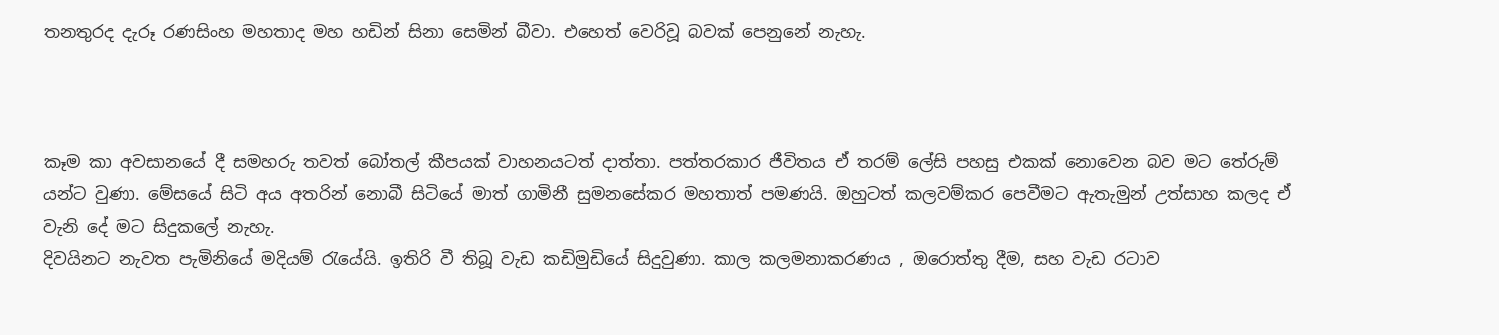තනතුරද දැරූ රණසිංහ මහතාද මහ හඩින් සිනා සෙමින් බීවා. එහෙත් වෙරිවූ බවක් පෙනුනේ නැහැ.



කෑම කා අවසානයේ දී සමහරු තවත් බෝතල් කීපයක් වාහනයටත් දාත්තා. පත්තරකාර ජීවිතය ඒ තරම් ලේසි පහසු එකක් නොවෙන බව මට තේරුම් යන්ට වුණා. මේසයේ සිටි අය අතරින් නොබී සිටියේ මාත් ගාමිනී සුමනසේකර මහතාත් පමණයි. ඔහුටත් කලවම්කර පෙවීමට ඇතැමුන් උත්සාහ කලද ඒ වැනි දේ මට සිදුකලේ නැහැ.
දිවයිනට නැවත පැමිනියේ මදියම් රැයේයි. ඉතිරි වී තිබූ වැඩ කඩිමුඩියේ සිදුවුණා. කාල කලමනාකරණය , ඔරොත්තු දීම, සහ වැඩ රටාව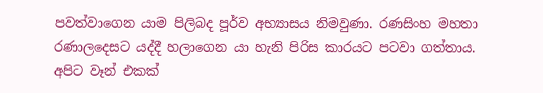පවත්වාගෙන යාම පිලිබද පූර්ව අභ්‍යාසය නිමවුණා. රණසිංහ මහතා රණාලදෙසට යද්දී හලාගෙන යා හැනි පිරිස කාරයට පටවා ගත්තාය. අපිට වෑන් එකක්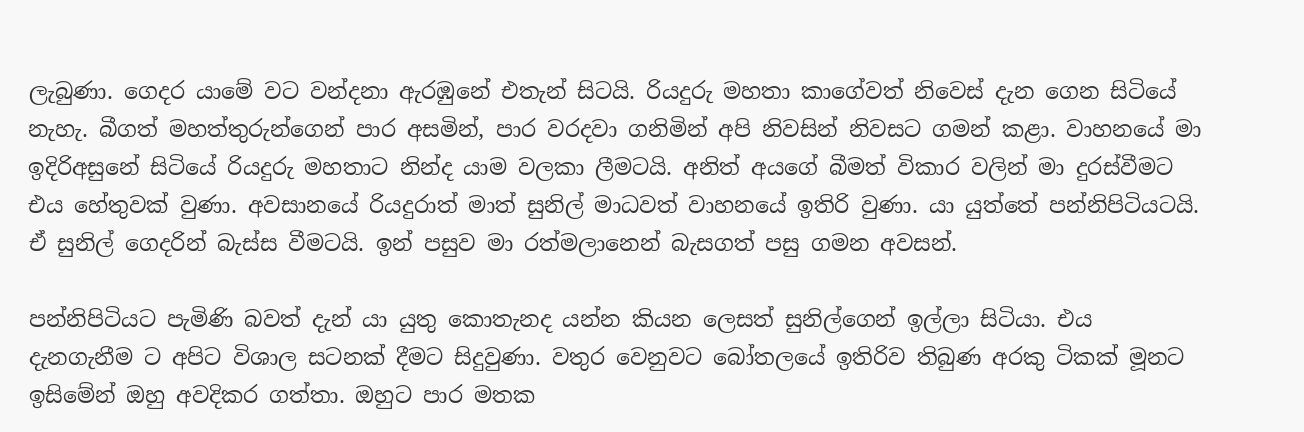ලැබුණා. ගෙදර යාමේ වට වන්දනා ඇරඹුනේ එතැන් සිටයි. රියදුරු මහතා කාගේවත් නිවෙස් දැන ගෙන සිටියේ නැහැ. බීගත් මහත්තුරුන්ගෙන් පාර අසමින්, පාර වරදවා ගනිමින් අපි නිවසින් නිවසට ගමන් කළා. වාහනයේ මා ඉදිරිඅසුනේ සිටියේ රියදුරු මහතාට නින්ද යාම වලකා ලීමටයි. අනිත් අයගේ බීමත් විකාර වලින් මා දුරස්වීමට එය හේතුවක් වුණා. අවසානයේ රියදුරාත් මාත් සුනිල් මාධවත් වාහනයේ ඉතිරි වුණා. යා යුත්තේ පන්නිපිටියටයි. ඒ සුනිල් ගෙදරින් බැස්ස වීමටයි. ඉන් පසුව මා රත්මලානෙන් බැසගත් පසු ගමන අවසන්.

පන්නිපිටියට පැමිණි බවත් දැන් යා යුතු කොතැනද යන්න කියන ලෙසත් සුනිල්ගෙන් ඉල්ලා සිටියා. එය දැනගැනීම ට අපිට විශාල සටනක් දීමට සිදුවුණා. වතුර වෙනුවට බෝතලයේ ඉතිරිව තිබුණ අරකු ටිකක් මූනට ඉසිමේන් ඔහු අවදිකර ගත්තා. ඔහුට පාර මතක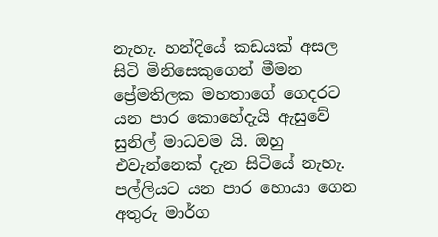නැහැ. හන්දියේ කඩයක් අසල සිටි මිනිසෙකුගෙන් මීමන ප්‍රේමතිලක මහතාගේ ගෙදරට යන පාර කොහේදැයි ඇසුවේ සුනිල් මාධවම යි. ඔහු එවැන්නෙක් දැන සිටියේ නැහැ. පල්ලියට යන පාර හොයා ගෙන අතුරු මාර්ග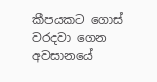කීපයකට ගොස් වරදවා ගෙන අවසානයේ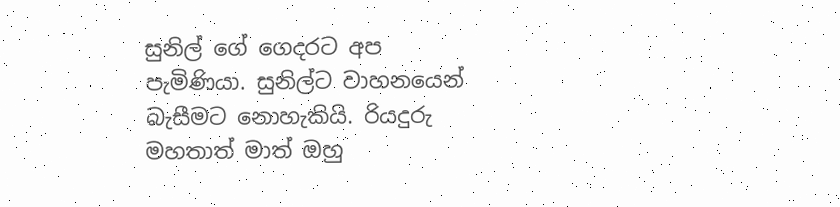සුනිල් ගේ ගෙදරට අප පැමිණියා. සුනිල්ට වාහනයෙන් බැසීමට නොහැකියි. රියදුරු මහතාත් මාත් ඔහු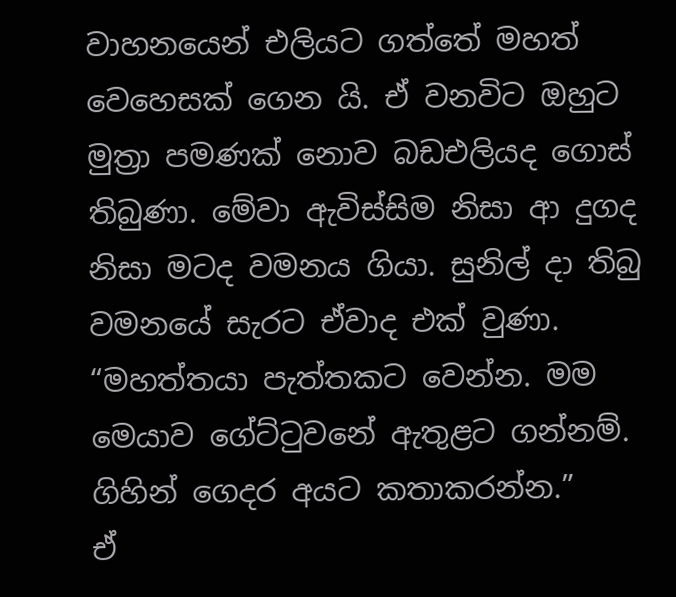වාහනයෙන් එලියට ගත්තේ මහත් වෙහෙසක් ගෙන යි. ඒ වනවිට ඔහුට මුත්‍රා පමණක් නොව බඩඑලියද ගොස් තිබුණා. මේවා ඇවිස්සිම නිසා ආ දුගද නිසා මටද වමනය ගියා. සුනිල් දා තිබු වමනයේ සැරට ඒවාද එක් වුණා.
“මහත්තයා පැත්තකට වෙන්න. මම මෙයාව ගේට්ටුවනේ ඇතුළට ගන්නම්. ගිහින් ගෙදර අයට කතාකරන්න.”
ඒ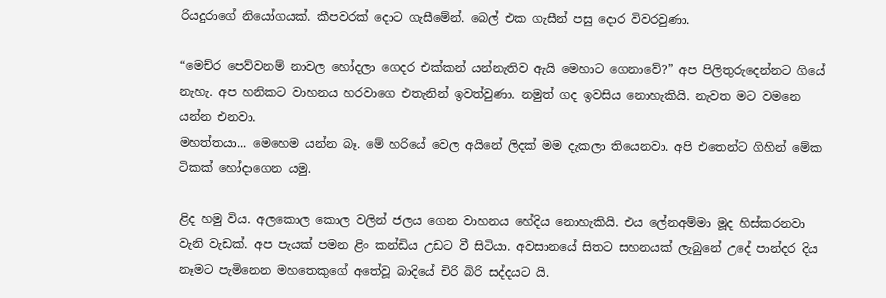රියදුරාගේ නියෝගයක්. කීපවරක් දොට ගැසීමේන්. බෙල් එක ගැසීන් පසු දොර විවරවුණා.

“මෙච්ර පෙව්වනම් නාවල හෝදලා ගෙදර එක්කන් යන්නැතිව ඇයි මෙහාට ගෙනාවේ?” අප පිලිතුරුදෙන්නට ගියේ නැහැ. අප හනිකට වාහනය හරවාගෙ එතැනින් ඉවත්වුණා. නමුත් ගද ඉවසිය නොහැකියි. නැවත මට වමනෙ යන්න එනවා.
මහත්තයා... මෙහෙම යන්න බෑ. මේ හරියේ වෙල අයිනේ ලිදක් මම දැකලා තියෙනවා. අපි එතෙන්ට ගිහින් මේක ටිකක් හෝදාගෙන යමු.

ළිද හමු විය. අලකොල කොල වලින් ජලය ගෙන වාහනය හේදිය නොහැකියි. එය ලේනඅම්මා මූද හිස්කරනවා වැනි වැඩක්. අප පැයක් පමන ළිං කන්ඩිය උඩට වී සිටියා. අවසානයේ සිතට සහනයක් ලැබුනේ උදේ පාන්දර දිය නෑමට පැමිනෙන මහතෙකුගේ අතේවූ බාදියේ චිරි බිරි සද්දයට යි.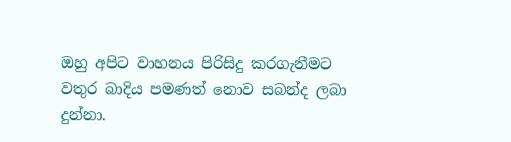ඔහු අපිට වාහනය පිරිසිදු කරගැනීමට වතුර බාදිය පමණත් නොව සබන්ද ලබා දුන්නා.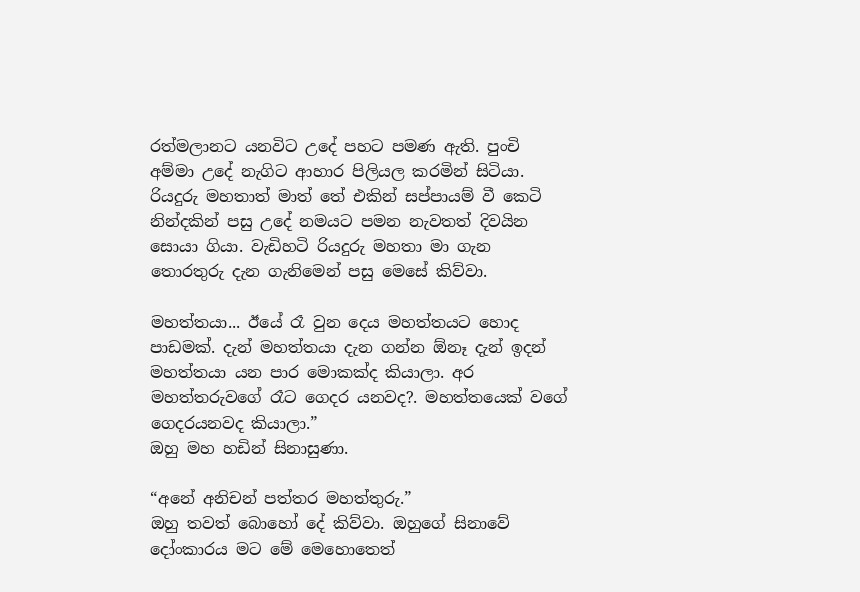රත්මලානට යනවිට උදේ පහට පමණ ඇති. පුංචි අම්මා උදේ නැගිට ආහාර පිලියල කරමින් සිටියා. රියදුරු මහතාත් මාත් තේ එකින් සප්පායම් වී කෙටි නින්දකින් පසු උදේ නමයට පමන නැවතත් දිවයින සොයා ගියා. වැඩිහටි රියදුරු මහතා මා ගැන තොරතුරු දැන ගැනිමෙන් පසු මෙසේ කිව්වා.

මහත්තයා... ඊයේ රෑ වුන දෙය මහත්තයට හොද පාඩමක්. දැන් මහත්තයා දැන ගන්න ඕනෑ දැන් ඉදන් මහත්තයා යන පාර මොකක්ද කියාලා. අර මහත්තරුවගේ රෑට ගෙදර යනවද?. මහත්තයෙක් වගේ ගෙදරයනවද කියාලා.”
ඔහු මහ හඩින් සිනාසුණා.

“අනේ අනිචන් පත්තර මහත්තුරු.”
ඔහු තවත් බොහෝ දේ කිව්වා. ඔහුගේ සිනාවේ දෝංකාරය මට මේ මෙහොතෙත්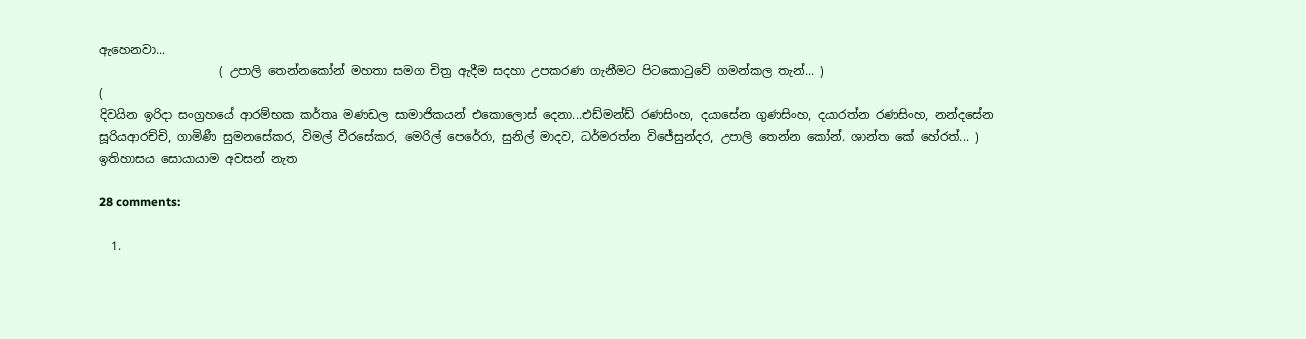ඇහෙනවා...
                    ( උපාලි තෙන්නකෝන් මහතා සමග චිත්‍ර ඇදීම සදහා උපකරණ ගැනීමට පිටකොටුවේ ගමන්කල තැන්... )
(
දිවයින ඉරිදා සංග්‍රහයේ ආරම්භක කර්තෘ මණඩල සාමාජිකයන් එකොලොස් දෙනා...එඩ්මන්ඩ් රණසිංහ, දයාසේන ගුණසිංහ, දයාරත්න රණසිංහ, නන්දසේන සූරියආරච්චි, ගාමිණී සුමනසේකර, විමල් වීරසේකර, මෙරිල් පෙරේරා, සුනිල් මාදව, ධර්මරත්න විජේසුන්දර, උපාලි තෙන්න කෝන්. ශාන්ත කේ හේරත්... ) ඉතිහාසය සොයායාම අවසන් නැත

28 comments:

  1.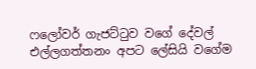ෆලෝවර් ගැජට්ටුව වගේ දේවල් එල්ලගත්තනං අපට ලේසියි වගේම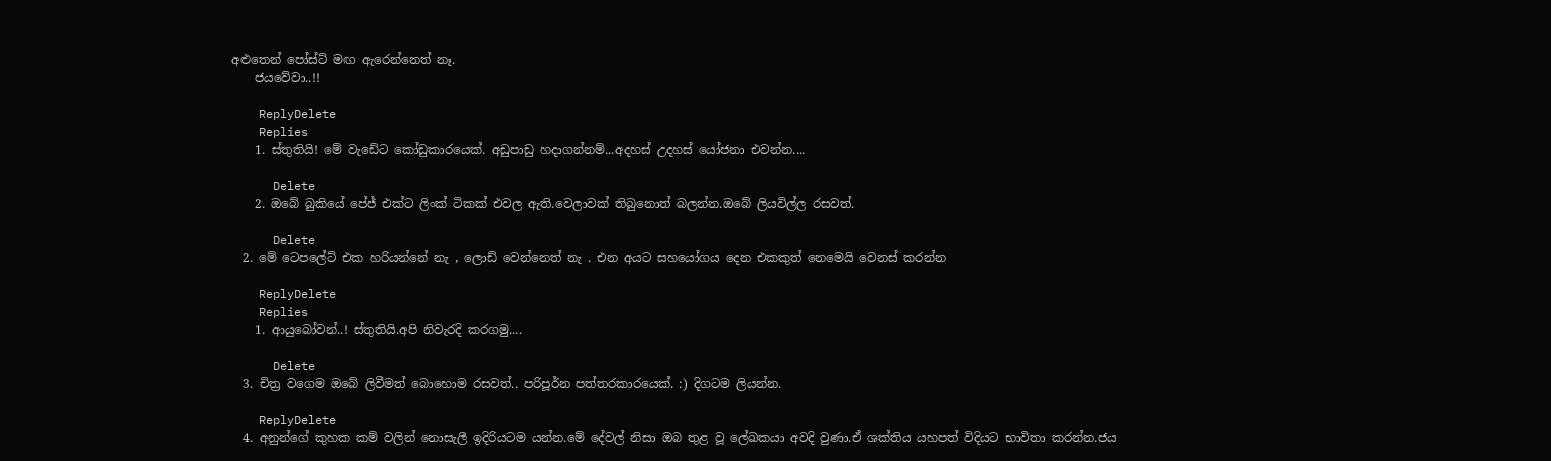අළුතෙන් පෝස්ට් මඟ ඇරෙන්නෙත් නෑ.
    ජයවේවා..!!

    ReplyDelete
    Replies
    1. ස්තුතියි! මේ වැඩේට කෝඩුකාරයෙක්. අඩුපාඩු හදාගන්නම්...අදහස් උදහස් යෝජනා එවන්න....

      Delete
    2. ඔබේ බුකියේ පේජ් එක්ට ලිංක් ටිකක් එවල ඇති.වෙලාවක් තිබුනොත් බලන්න.ඔබේ ලියවිල්ල රසවත්.

      Delete
  2. මේ ටෙපලේට් එක හරියන්නේ නැ , ලොඩ් වෙන්නෙත් නැ . එන අයට සහයෝගය දෙන එකකුත් නෙමෙයි වෙනස් කරන්න

    ReplyDelete
    Replies
    1. ආයුබෝවන්..! ස්තුතියි.අපි නිවැරදි කරගමු....

      Delete
  3. චිත්‍ර වගෙම ඔබේ ලිවීමත් බොහොම රසවත්.. පරිපූර්න පත්තරකාරයෙක්. :) දිගටම ලියන්න.

    ReplyDelete
  4. අනුන්ගේ කුහක කම් වලින් නොසැලී ඉදිරියටම යන්න.මේ දේවල් නිසා ඔබ තුළ වූ ලේඛකයා අවදි වුණා.ඒ ශක්තිය යහපත් විදියට භාවිතා කරන්න.ජය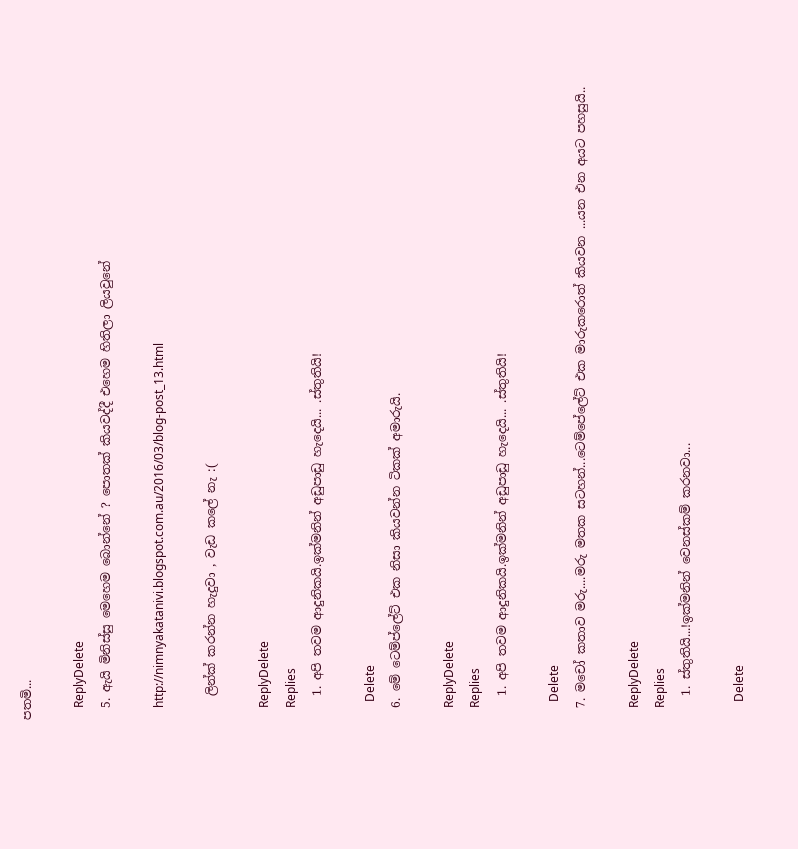පතමි...

    ReplyDelete
  5. ඇයි මිනිස්සු මෙහෙම බොන්නේ ? පොතක් කියවද්දී එහෙම හිතිලා ලියවුනේ

    http://nimnyakatanivi.blogspot.com.au/2016/03/blog-post_13.html

    ලින්ක් කරන්න හැදුවා , වැඩ කලේ නැ :(

    ReplyDelete
    Replies
    1. අපි තවම ආදුනිකයි.ඉක්මනින් අඩුපාඩු හැදෙයි... .ස්තුතියි!

      Delete
  6. මේ ටෙම්ප්ලේට් එක නිසා කියවන්න ටිකක් අමාරුයි.

    ReplyDelete
    Replies
    1. අපි තවම ආදුනිකයි.ඉක්මනින් අඩුපාඩු හැදෙයි... .ස්තුතියි!

      Delete
  7. මචෝ කතාව මරු....මරු මතක සටහන්...ටෙම්පේලේට් එක මාරුකරොත් කියවන ...යන එන අයට පහසුයි..

    ReplyDelete
    Replies
    1. ස්තුතියි...!ඉක්මනින් වෙනස්කම් කරනවා...

      Delete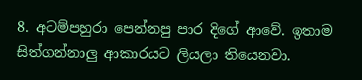8. අටම්පහුරා පෙන්නපු පාර දිගේ ආවේ. ඉතාම සිත්ගන්නාලු ආකාරයට ලියලා තියෙනවා.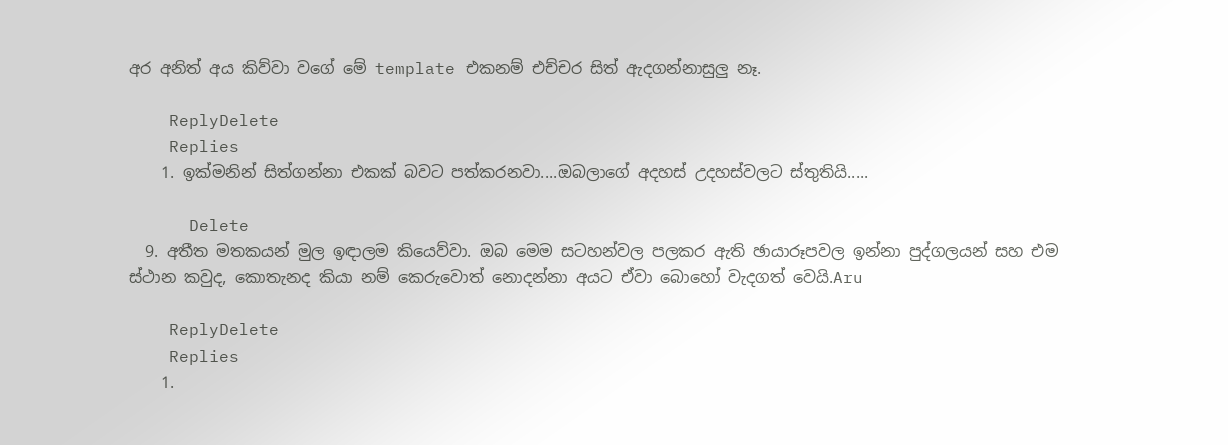අර අනිත් අය කිව්වා වගේ මේ template එකනම් එච්චර සිත් ඇදගන්නාසුලු නෑ.

    ReplyDelete
    Replies
    1. ඉක්මනින් සිත්ගන්නා එකක් බවට පත්කරනවා....ඔබලාගේ අදහස් උදහස්වලට ස්තුතියි.....

      Delete
  9. අතීත මතකයන් මුල ඉඳාලම කියෙව්වා. ඔබ මෙම සටහන්වල පලකර ඇති ඡායාරූපවල ඉන්නා පුද්ගලයන් සහ එම ස්ථාන කවුද, කොතැනද කියා නම් කෙරුවොත් නොදන්නා අයට ඒවා බොහෝ වැදගත් වෙයි.Aru

    ReplyDelete
    Replies
    1.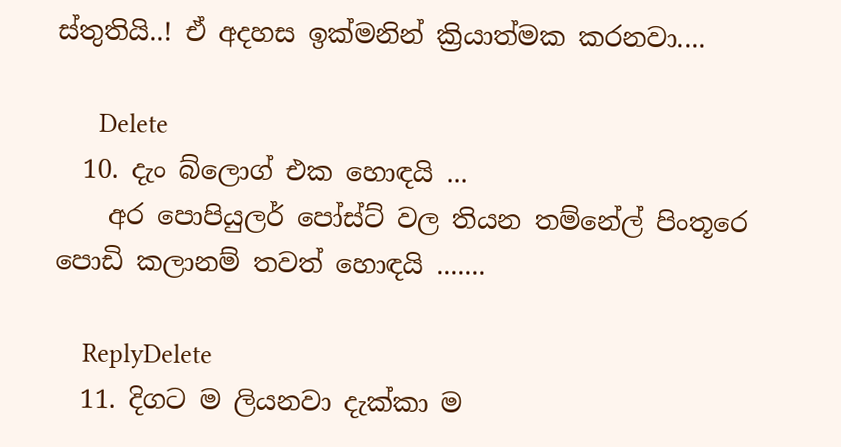ස්තුතියි..! ඒ අදහස ඉක්මනින් ක්‍රියාත්මක කරනවා....

      Delete
  10. දැං බ්ලොග් එක හොඳයි ...
    අර පොපියුලර් පෝස්ට් වල තියන තම්නේල් පිංතූරෙ පොඩි කලානම් තවත් හොඳයි .......

    ReplyDelete
  11. දිගට ම ලියනවා දැක්කා ම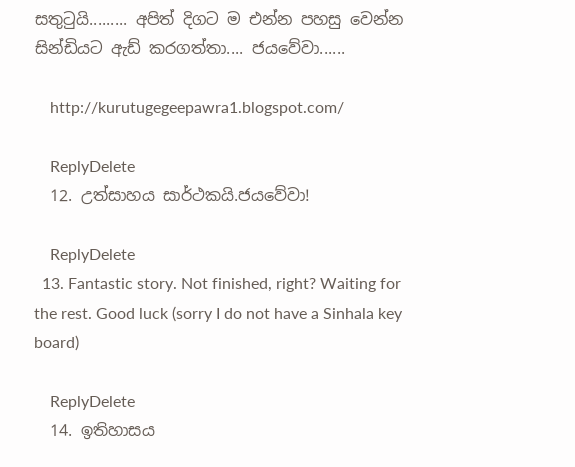සතුටුයි......... අපිත් දිගට ම එන්න පහසු වෙන්න සින්ඩියට ඇඩ් කරගත්තා.... ජයවේවා......

    http://kurutugegeepawra1.blogspot.com/

    ReplyDelete
  12. උත්සාහය සාර්ථකයි.ජයවේවා!

    ReplyDelete
  13. Fantastic story. Not finished, right? Waiting for the rest. Good luck (sorry I do not have a Sinhala key board)

    ReplyDelete
  14. ඉතිහාසය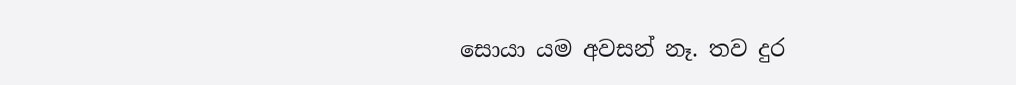සොයා යම අවසන් නෑ. තව දුර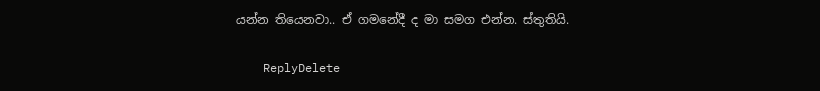යන්න තියෙනවා.. ඒ ගමනේදී ද මා සමග එන්න. ස්තුතියි.

    ReplyDelete